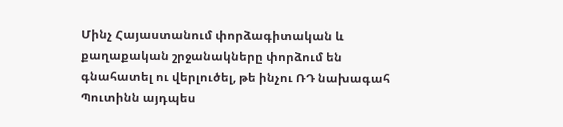Մինչ Հայաստանում փորձագիտական և քաղաքական շրջանակները փորձում են գնահատել ու վերլուծել, թե ինչու ՌԴ նախագահ Պուտինն այդպես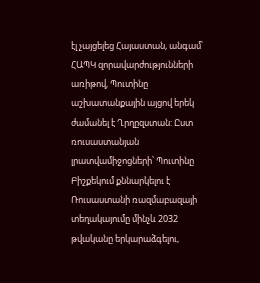էլ չայցելեց Հայաստան, անգամ՝ ՀԱՊԿ զորավարժությունների առիթով, Պուտինը աշխատանքային այցով երեկ ժամանել է Ղրղըզստան: Ըստ ռուսաստանյան լրատվամիջոցների՝ Պուտինը Բիշքեկում քննարկելու է Ռուսաստանի ռազմաբազայի տեղակայումը մինչև 2032 թվականը երկարաձգելու,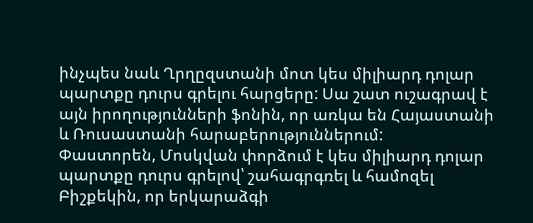ինչպես նաև Ղրղըզստանի մոտ կես միլիարդ դոլար պարտքը դուրս գրելու հարցերը: Սա շատ ուշագրավ է այն իրողությունների ֆոնին, որ առկա են Հայաստանի և Ռուսաստանի հարաբերություններում:
Փաստորեն, Մոսկվան փորձում է կես միլիարդ դոլար պարտքը դուրս գրելով՝ շահագրգռել և համոզել Բիշքեկին, որ երկարաձգի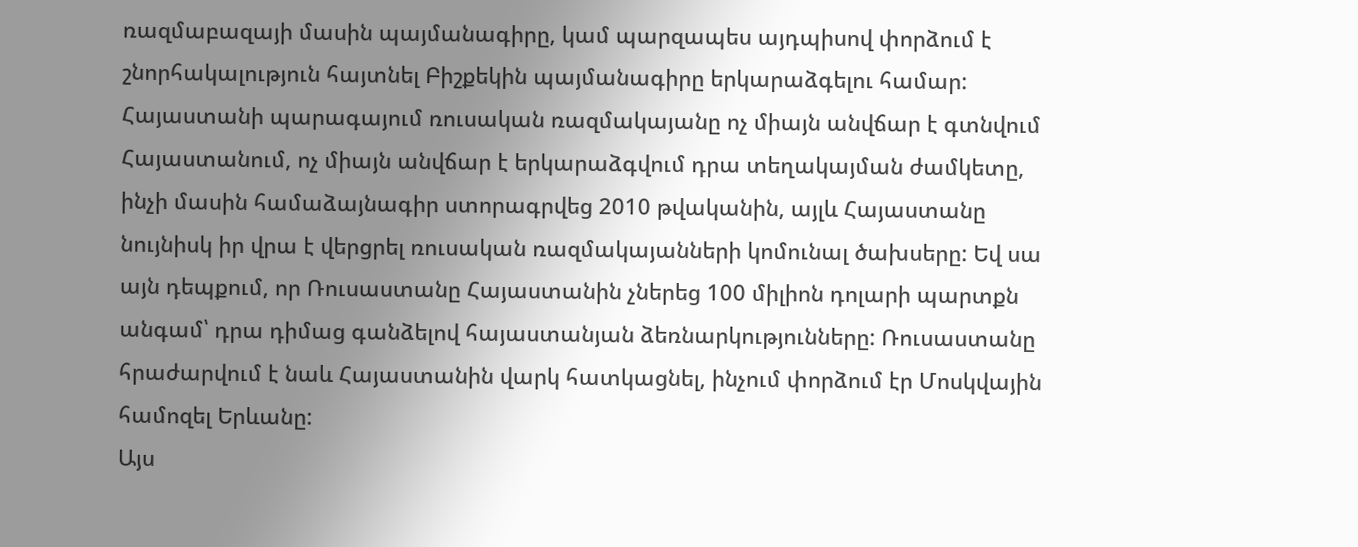ռազմաբազայի մասին պայմանագիրը, կամ պարզապես այդպիսով փորձում է շնորհակալություն հայտնել Բիշքեկին պայմանագիրը երկարաձգելու համար:
Հայաստանի պարագայում ռուսական ռազմակայանը ոչ միայն անվճար է գտնվում Հայաստանում, ոչ միայն անվճար է երկարաձգվում դրա տեղակայման ժամկետը, ինչի մասին համաձայնագիր ստորագրվեց 2010 թվականին, այլև Հայաստանը նույնիսկ իր վրա է վերցրել ռուսական ռազմակայանների կոմունալ ծախսերը: Եվ սա այն դեպքում, որ Ռուսաստանը Հայաստանին չներեց 100 միլիոն դոլարի պարտքն անգամ՝ դրա դիմաց գանձելով հայաստանյան ձեռնարկությունները: Ռուսաստանը հրաժարվում է նաև Հայաստանին վարկ հատկացնել, ինչում փորձում էր Մոսկվային համոզել Երևանը:
Այս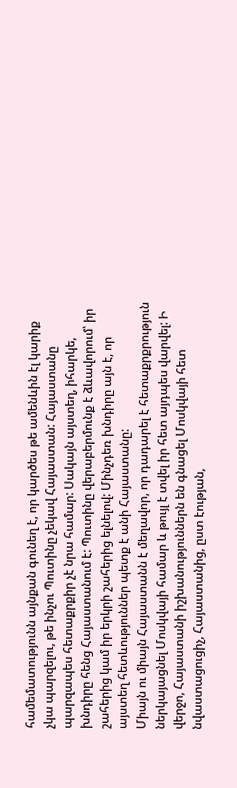համեմատությունն այնքան գունեղ է, որ կարծես թե ամենևին էլ կարիք չկա պարզելու, թե ինչու Պուտինը չեկավ Հայաստան: Հայաստանը պարզապես հետաքրքիր չէ նրա համար: Սակայն այստեղ, իհարկե, խնդիրը հենց Հայաստանում է: Պուտինը վերաբերմունք է ձևավորում՝ իր շահերից կամ իր երկրի շահերից ելնելով: Մինչդեռ խնդիրը այն է, որ այստեղ հետևություններ պետք է անի Հայաստանը:
Միայն ու միայն Հայաստանն է մեղավոր, որ դադարել է հետաքրքրություն ներկայացնել Մոսկվայի համար և թույլ է տվել իր հետ այդպես վարվել: Ի վերջո, Հայաստանի իշխանություններն են գնացել Մոսկվայի հետ նվաստացուցիչ, Հայաստանից, ըստ էության,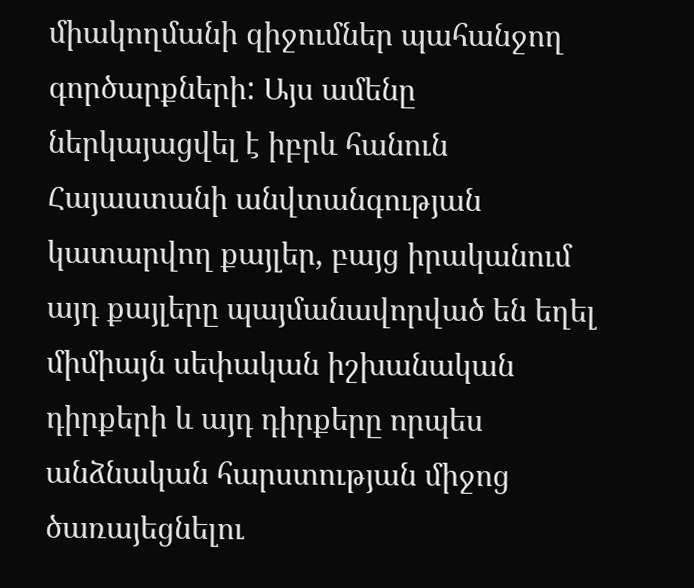միակողմանի զիջումներ պահանջող գործարքների: Այս ամենը ներկայացվել է իբրև հանուն Հայաստանի անվտանգության կատարվող քայլեր, բայց իրականում այդ քայլերը պայմանավորված են եղել միմիայն սեփական իշխանական դիրքերի և այդ դիրքերը որպես անձնական հարստության միջոց ծառայեցնելու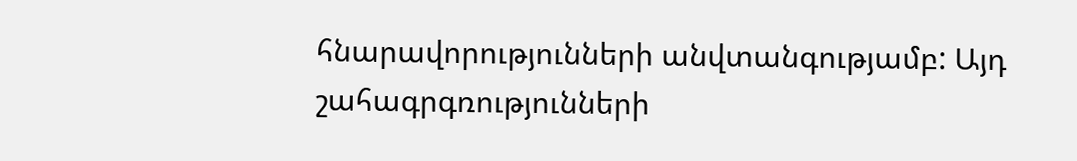հնարավորությունների անվտանգությամբ: Այդ շահագրգռությունների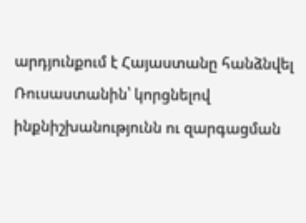արդյունքում է Հայաստանը հանձնվել Ռուսաստանին՝ կորցնելով ինքնիշխանությունն ու զարգացման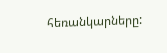հեռանկարները: